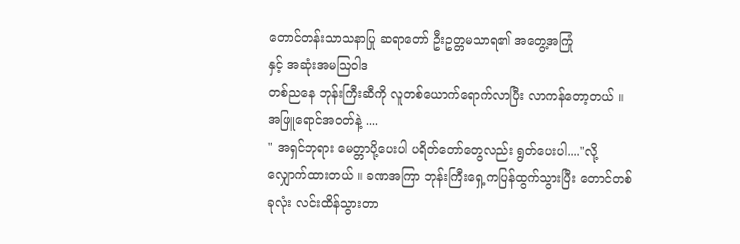တောင်တန်းသာသနာပြု ဆရာတော် ဦးဥတ္တမသာရ၏ အတွေ့အကြုံ
နှင့် အဆုံးအမဩဝါဒ
တစ်ညနေ ဘုန်းကြီးဆီကို လူတစ်ယောက်ရောက်လာပြီး လာကန်တော့တယ် ။ အဖြူရောင်အဝတ်နဲ့ ....
" အရှင်ဘုရား မေတ္တာပို့ပေးပါ ပရိတ်တော်တွေလည်း ရွတ်ပေးပါ...."လို့ လျှောက်ထားတယ် ။ ခဏအကြာ ဘုန်းကြီးရှေ့ကပြန်ထွက်သွားပြီး တောင်တစ်ခုလုံး လင်းထိန်သွားတာ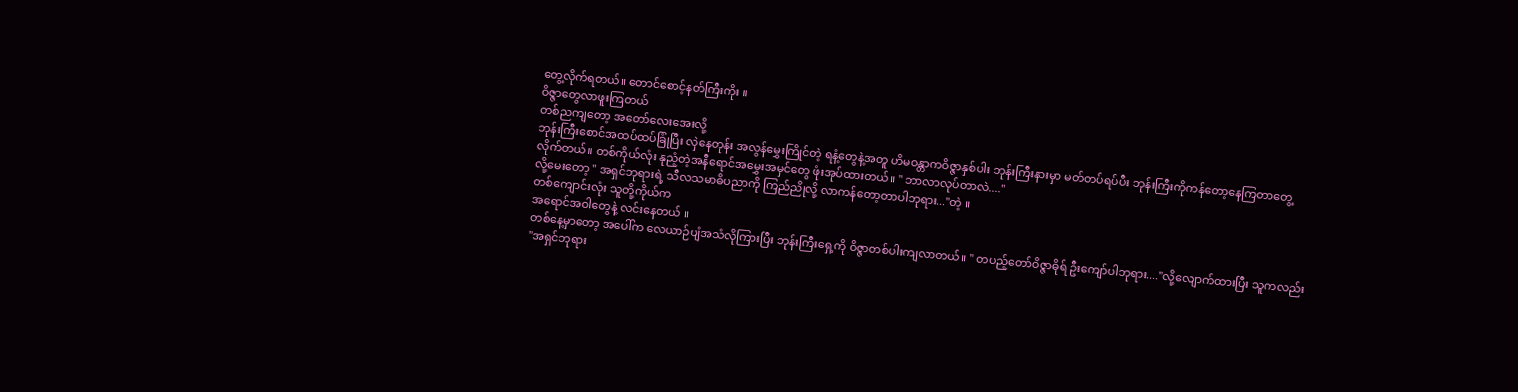တွေ့လိုက်ရတယ်။ တောင်စောင့်နတ်ကြီးကိုး ။
ဝိဇ္ဇာတွေလာဖူးကြတယ်
တစ်ညကျတော့ အတော်လေးအေးလို့
ဘုန်းကြီးစောင်အထပ်ထပ်ခြုံပြီး လှဲနေတုန်း အလွန်မွှေးကြိုင်တဲ့ ရနံ့တွေနဲ့အတူ ဟိမဝန္တာကဝိဇ္ဇာနှစ်ပါး ဘုန်းကြီးနားမှာ မတ်တပ်ရပ်ပီး ဘုန်းကြီးကိုကန်တော့နေကြတာတွေ့လိုက်တယ်။ တစ်ကိုယ်လုံး နုညံ့တဲ့အနီရောင်အမွှေးအမှင်တွေ ဖုံးအုပ်ထားတယ်။ " ဘာလာလုပ်တာလဲ...."
လို့မေးတော့ " အရှင်ဘုရားရဲ့ သီလသမာဓိပညာကို ကြည်ညိုလို့ လာကန်တော့တာပါဘုရား..."တဲ့ ။
တစ်ကျောင်းလုံး သူတို့ကိုယ်က
အရောင်အဝါတွေနဲ့ လင်းနေတယ် ။
တစ်နေ့မှာတော့ အပေါ်က လေယာဉ်ပျံအသံလိုကြားပြီး ဘုန်းကြီးရှေ့ကို ဝိဇ္ဇာတစ်ပါးကျလာတယ်။ " တပည့်တော်ဝိဇ္ဇာဓိုရ် ဦးကျော်ပါဘုရား...."လို့လျောက်ထားပြီး သူကလည်း
"အရှင်ဘုရား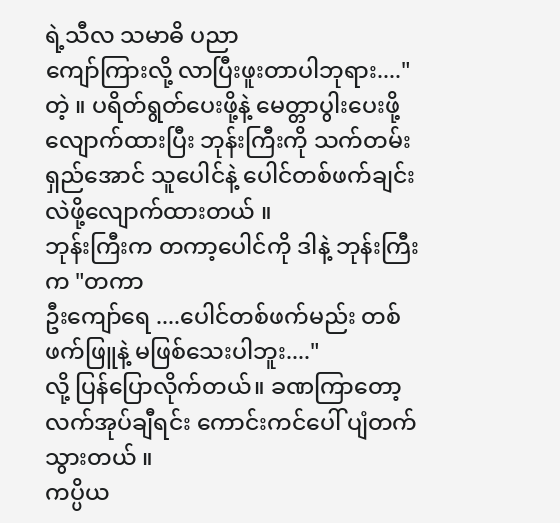ရဲ့သီလ သမာဓိ ပညာ
ကျော်ကြားလို့ လာပြီးဖူးတာပါဘုရား...."တဲ့ ။ ပရိတ်ရွတ်ပေးဖို့နဲ့ မေတ္တာပွါးပေးဖို့ လျောက်ထားပြီး ဘုန်းကြီးကို သက်တမ်းရှည်အောင် သူပေါင်နဲ့ ပေါင်တစ်ဖက်ချင်း လဲဖို့လျောက်ထားတယ် ။
ဘုန်းကြီးက တကာ့ပေါင်ကို ဒါနဲ့ ဘုန်းကြီးက "တကာ
ဦးကျော်ရေ ....ပေါင်တစ်ဖက်မည်း တစ်ဖက်ဖြူနဲ့ မဖြစ်သေးပါဘူး...."
လို့ ပြန်ပြောလိုက်တယ်။ ခဏကြာတော့ လက်အုပ်ချီရင်း ကောင်းကင်ပေါ် ပျံတက်သွားတယ် ။
ကပ္ပိယ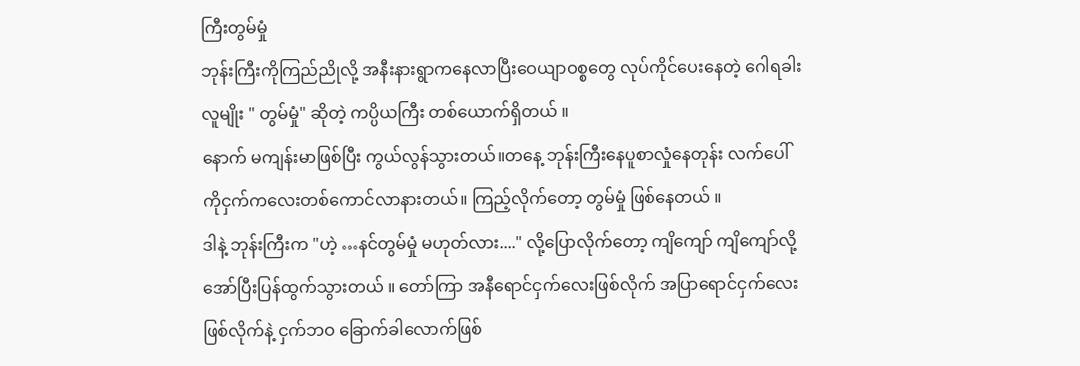ကြီးတွမ်မှုံ
ဘုန်းကြီးကိုကြည်ညိုလို့ အနီးနားရွာကနေလာပြီးဝေယျာဝစ္စတွေ လုပ်ကိုင်ပေးနေတဲ့ ဂေါရခါးလူမျိုး " တွမ်မှုံ" ဆိုတဲ့ ကပ္ပိယကြီး တစ်ယောက်ရှိတယ် ။
နောက် မကျန်းမာဖြစ်ပြီး ကွယ်လွန်သွားတယ်။တနေ့ ဘုန်းကြီးနေပူစာလှုံနေတုန်း လက်ပေါ်ကိုငှက်ကလေးတစ်ကောင်လာနားတယ်။ ကြည့်လိုက်တော့ တွမ်မှုံ ဖြစ်နေတယ် ။
ဒါနဲ့ ဘုန်းကြီးက "ဟဲ့ …နင်တွမ်မှုံ မဟုတ်လား...." လို့ပြောလိုက်တော့ ကျိကျော် ကျိကျော်လို့အော်ပြီးပြန်ထွက်သွားတယ် ။ တော်ကြာ အနီရောင်ငှက်လေးဖြစ်လိုက် အပြာရောင်ငှက်လေးဖြစ်လိုက်နဲ့ ငှက်ဘဝ ခြောက်ခါလောက်ဖြစ်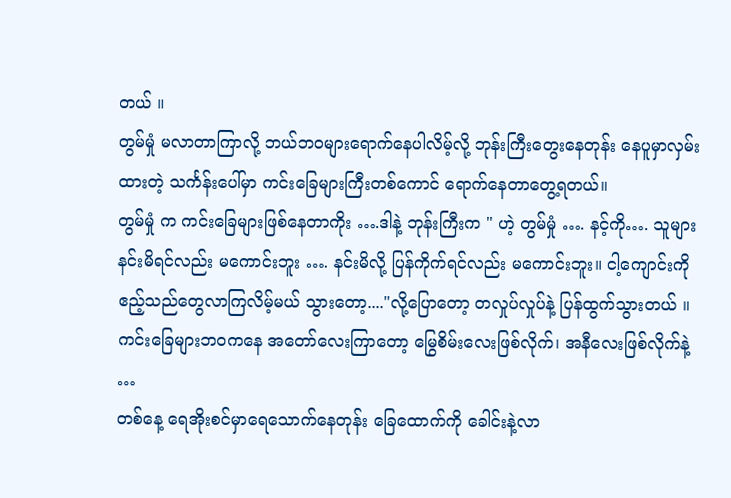တယ် ။
တွမ်မှုံ မလာတာကြာလို့ ဘယ်ဘဝများရောက်နေပါလိမ့်လို့ ဘုန်းကြီးတွေးနေတုန်း နေပူမှာလှမ်းထားတဲ့ သင်္ကန်းပေါ်မှာ ကင်းခြေများကြီးတစ်ကောင် ရောက်နေတာတွေ့ရတယ်။
တွမ်မှုံ က ကင်းခြေများဖြစ်နေတာကိုး ….ဒါနဲ့ ဘုန်းကြီးက " ဟဲ့ တွမ်မှုံ …. နင့်ကို…. သူများနင်းမိရင်လည်း မကောင်းဘူး …. နင်းမိလို့ ပြန်ကိုက်ရင်လည်း မကောင်းဘူး။ ငါ့ကျောင်းကို ဧည့်သည်တွေလာကြလိမ့်မယ် သွားတော့...."လို့ပြောတော့ တလှုပ်လှုပ်နဲ့ ပြန်ထွက်သွားတယ် ။
ကင်းခြေများဘဝကနေ အတော်လေးကြာတော့ မြွေစိမ်းလေးဖြစ်လိုက်၊ အနီလေးဖြစ်လိုက်နဲ့ …
တစ်နေ့ ရေအိုးစင်မှာရေသောက်နေတုန်း ခြေထောက်ကို ခေါင်းနဲ့လာ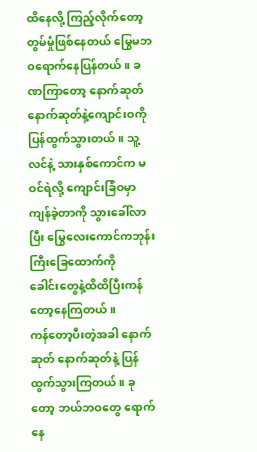ထိနေလို့ ကြည့်လိုက်တော့ တွမ်မှုံဖြစ်နေတယ် မြွေမဘဝရောက်နေပြန်တယ်။ ခဏကြာတော့ နောက်ဆုတ်နောက်ဆုတ်နဲ့ကျောင်းဝကိုပြန်ထွက်သွားတယ်။ သူ့လင်နဲ့ သားနှစ်ကောင်က မဝင်ရဲလို့ ကျောင်းခြံဝမှာကျန်ခဲ့တာကို သွားခေါ်လာပြီး မြွေလေးကောင်ကဘုန်းကြီးခြေထောက်ကို
ခေါင်းတွေနဲ့ထိထိပြီးကန်တော့နေကြတယ် ။
ကန်တော့ပီးတဲ့အခါ နောက်ဆုတ် နောက်ဆုတ်နဲ့ ပြန်ထွက်သွားကြတယ် ။ ခုတော့ ဘယ်ဘဝတွေ ရောက်နေ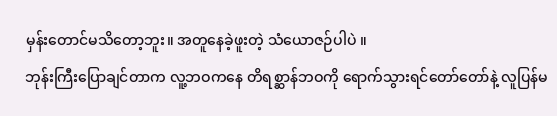မှန်းတောင်မသိတော့ဘူး။ အတူနေခဲ့ဖူးတဲ့ သံယောဇဉ်ပါပဲ ။
ဘုန်းကြီးပြောချင်တာက လူ့ဘဝကနေ တိရစ္ဆာန်ဘဝကို ရောက်သွားရင်တော်တော်နဲ့ လူပြန်မ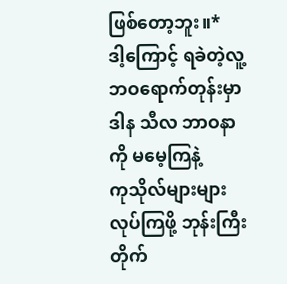ဖြစ်တော့ဘူး။*
ဒါ့ကြောင့် ရခဲတဲ့လူ့ဘဝရောက်တုန်းမှာ ဒါန သီလ ဘာဝနာကို မမေ့ကြနဲ့
ကုသိုလ်များများလုပ်ကြဖို့ ဘုန်းကြီးတိုက်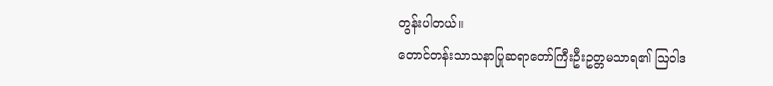တွန်းပါတယ်။
တောင်တန်းသာသနာပြုဆရာတော်ကြီးဦးဥတ္တမသာရ၏ ဩဝါဒ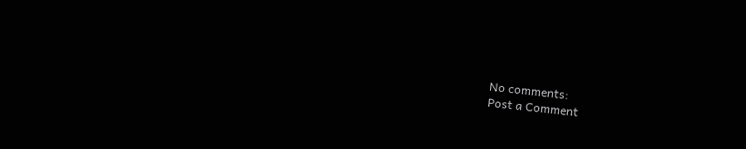No comments:
Post a Comment